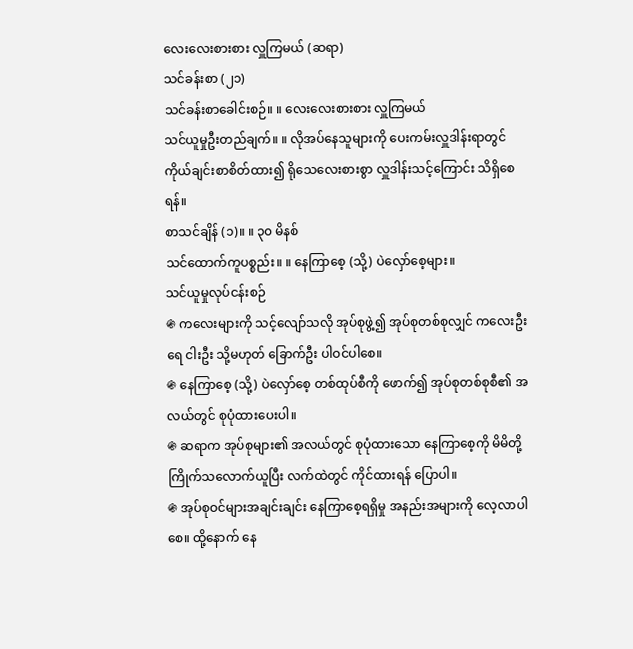လေးလေးစားစား လှူကြမယ် (ဆရာ)
သင်ခန်းစာ (၂၁)
သင်ခန်းစာခေါင်းစဉ်။ ။ လေးလေးစားစား လှူကြမယ်
သင်ယူမှုဦးတည်ချက်။ ။ လိုအပ်နေသူများကို ပေးကမ်းလှူဒါန်းရာတွင် ကိုယ်ချင်းစာစိတ်ထား၍ ရိုသေလေးစားစွာ လှူဒါန်းသင့်ကြောင်း သိရှိစေရန်။
စာသင်ချိန် (၁)။ ။ ၃၀ မိနစ်
သင်ထောက်ကူပစ္စည်း။ ။ နေကြာစေ့ (သို့) ပဲလှော်စေ့များ။
သင်ယူမှုလုပ်ငန်းစဉ်
֍ ကလေးများကို သင့်လျော်သလို အုပ်စုဖွဲ့၍ အုပ်စုတစ်စုလျှင် ကလေးဦးရေ ငါးဦး သို့မဟုတ် ခြောက်ဦး ပါဝင်ပါစေ။
֍ နေကြာစေ့ (သို့) ပဲလှော်စေ့ တစ်ထုပ်စီကို ဖောက်၍ အုပ်စုတစ်စုစီ၏ အလယ်တွင် စုပုံထားပေးပါ။
֍ ဆရာက အုပ်စုများ၏ အလယ်တွင် စုပုံထားသော နေကြာစေ့ကို မိမိတို့ကြိုက်သလောက်ယူပြီး လက်ထဲတွင် ကိုင်ထားရန် ပြောပါ။
֍ အုပ်စုဝင်များအချင်းချင်း နေကြာစေ့ရရှိမှု အနည်းအများကို လေ့လာပါစေ။ ထို့နောက် နေ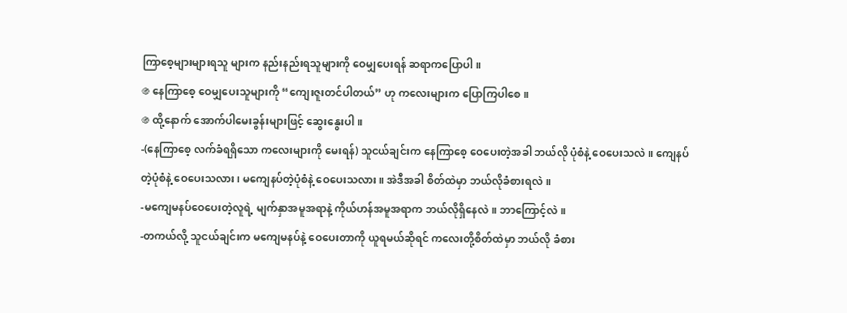ကြာစေ့များများရသူ များက နည်းနည်းရသူများကို ဝေမျှပေးရန် ဆရာကပြောပါ။
֍ နေကြာစေ့ ဝေမျှပေးသူများကို “ကျေးဇူးတင်ပါတယ်” ဟု ကလေးများက ပြောကြပါစေ။
֍ ထို့နောက် အောက်ပါမေးခွန်းများဖြင့် ဆွေးနွေးပါ။
-(နေကြာစေ့ လက်ခံရရှိသော ကလေးများကို မေးရန်) သူငယ်ချင်းက နေကြာစေ့ ဝေပေးတဲ့အခါ ဘယ်လို ပုံစံနဲ့ ဝေပေးသလဲ။ ကျေနပ်တဲ့ပုံစံနဲ့ ဝေပေးသလား၊ မကျေနပ်တဲ့ပုံစံနဲ့ ဝေပေးသလား။ အဲဒီအခါ စိတ်ထဲမှာ ဘယ်လိုခံစားရလဲ။
-မကျေမနပ်ဝေပေးတဲ့လူရဲ့ မျက်နှာအမူအရာနဲ့ ကိုယ်ဟန်အမူအရာက ဘယ်လိုရှိနေလဲ။ ဘာကြောင့်လဲ။
-တကယ်လို့ သူငယ်ချင်းက မကျေမနပ်နဲ့ ဝေပေးတာကို ယူရမယ်ဆိုရင် ကလေးတို့စိတ်ထဲမှာ ဘယ်လို ခံစား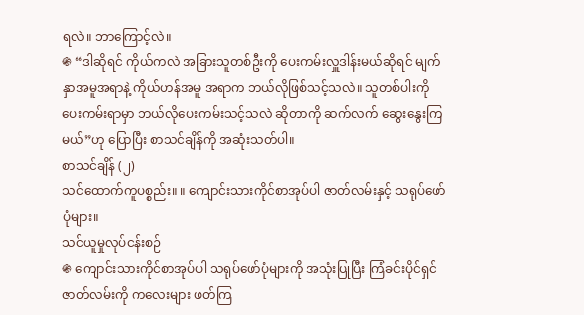ရလဲ။ ဘာကြောင့်လဲ။
֍ “ဒါဆိုရင် ကိုယ်ကလဲ အခြားသူတစ်ဦးကို ပေးကမ်းလှူဒါန်းမယ်ဆိုရင် မျက်နှာအမူအရာနဲ့ ကိုယ်ဟန်အမူ အရာက ဘယ်လိုဖြစ်သင့်သလဲ။ သူတစ်ပါးကို ပေးကမ်းရာမှာ ဘယ်လိုပေးကမ်းသင့်သလဲ ဆိုတာကို ဆက်လက် ဆွေးနွေးကြမယ်”ဟု ပြောပြီး စာသင်ချိန်ကို အဆုံးသတ်ပါ။
စာသင်ချိန် (၂)
သင်ထောက်ကူပစ္စည်း။ ။ ကျောင်းသားကိုင်စာအုပ်ပါ ဇာတ်လမ်းနှင့် သရုပ်ဖော်ပုံများ။
သင်ယူမှုလုပ်ငန်းစဉ်
֍ ကျောင်းသားကိုင်စာအုပ်ပါ သရုပ်ဖော်ပုံများကို အသုံးပြုပြီး ကြံခင်းပိုင်ရှင် ဇာတ်လမ်းကို ကလေးများ ဖတ်ကြ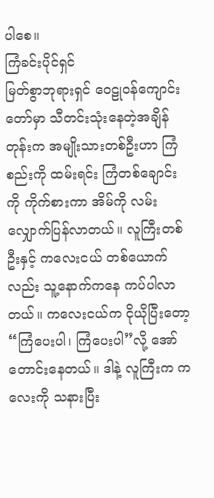ပါစေ။
ကြံခင်းပိုင်ရှင်
မြတ်စွာဘုရားရှင် ဝေဠုဝန်ကျောင်းတော်မှာ သီတင်းသုံးနေတဲ့အချိန်တုန်းက အမျိုးသားတစ်ဦးဟာ ကြံစည်းကို ထမ်းရင်း ကြံတစ်ချောင်းကို ကိုက်စားကာ အိမ်ကို လမ်းလျှောက်ပြန်လာတယ်။ လူကြီးတစ်ဦးနှင့် ကလေးငယ် တစ်ယောက်လည်း သူ့နောက်ကနေ ကပ်ပါလာတယ်။ ကလေးငယ်က ငိုယိုပြီးတော့ “ကြံပေးပါ၊ ကြံပေးပါ”လို့ အော် တောင်းနေတယ်။ ဒါနဲ့ လူကြီးက ကလေးကို သနားပြီး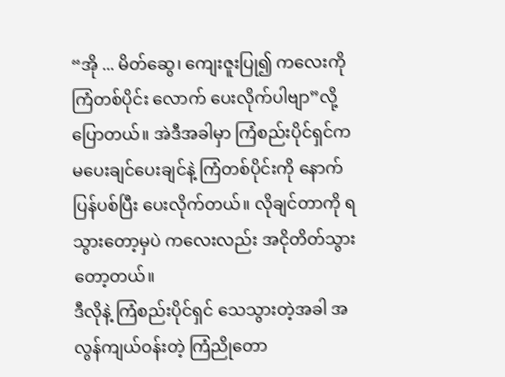“အို ... မိတ်ဆွေ၊ ကျေးဇူးပြု၍ ကလေးကို ကြံတစ်ပိုင်း လောက် ပေးလိုက်ပါဗျာ”လို့ ပြောတယ်။ အဲဒီအခါမှာ ကြံစည်းပိုင်ရှင်က မပေးချင်ပေးချင်နဲ့ ကြံတစ်ပိုင်းကို နောက် ပြန်ပစ်ပြီး ပေးလိုက်တယ်။ လိုချင်တာကို ရသွားတော့မှပဲ ကလေးလည်း အငိုတိတ်သွားတော့တယ်။
ဒီလိုနဲ့ ကြံစည်းပိုင်ရှင် သေသွားတဲ့အခါ အလွန်ကျယ်ဝန်းတဲ့ ကြံညိုတော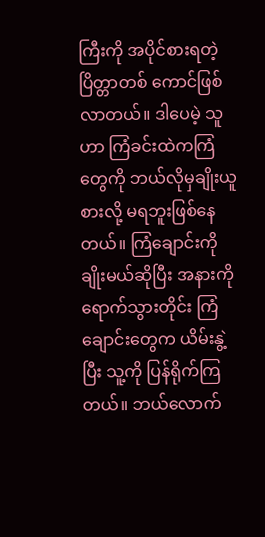ကြီးကို အပိုင်စားရတဲ့ ပြိတ္တာတစ် ကောင်ဖြစ်လာတယ်။ ဒါပေမဲ့ သူဟာ ကြံခင်းထဲကကြံတွေကို ဘယ်လိုမှချိုးယူစားလို့ မရဘူးဖြစ်နေတယ်။ ကြံချောင်းကို ချိုးမယ်ဆိုပြီး အနားကို ရောက်သွားတိုင်း ကြံချောင်းတွေက ယိမ်းနွဲ့ပြီး သူ့ကို ပြန်ရိုက်ကြတယ်။ ဘယ်လောက်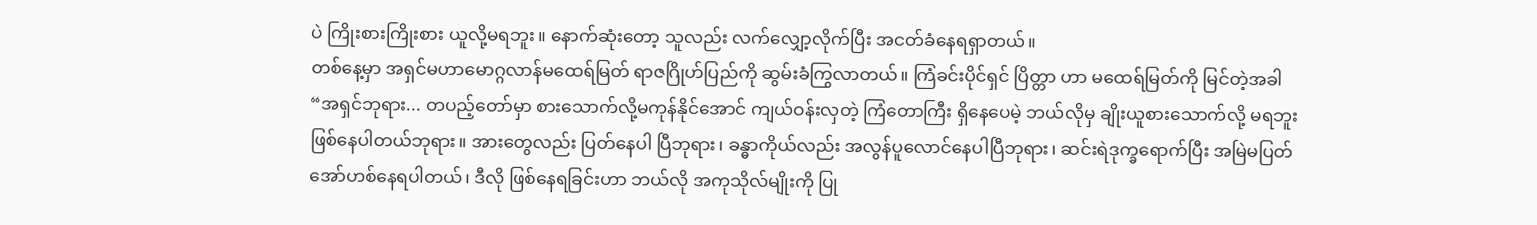ပဲ ကြိုးစားကြိုးစား ယူလို့မရဘူး။ နောက်ဆုံးတော့ သူလည်း လက်လျှော့လိုက်ပြီး အငတ်ခံနေရရှာတယ်။
တစ်နေ့မှာ အရှင်မဟာမောဂ္ဂလာန်မထေရ်မြတ် ရာဇဂြိုဟ်ပြည်ကို ဆွမ်းခံကြွလာတယ်။ ကြံခင်းပိုင်ရှင် ပြိတ္တာ ဟာ မထေရ်မြတ်ကို မြင်တဲ့အခါ “အရှင်ဘုရား... တပည့်တော်မှာ စားသောက်လို့မကုန်နိုင်အောင် ကျယ်ဝန်းလှတဲ့ ကြံတောကြီး ရှိနေပေမဲ့ ဘယ်လိုမှ ချိုးယူစားသောက်လို့ မရဘူး ဖြစ်နေပါတယ်ဘုရား။ အားတွေလည်း ပြတ်နေပါ ပြီဘုရား၊ ခန္ဓာကိုယ်လည်း အလွန်ပူလောင်နေပါပြီဘုရား၊ ဆင်းရဲဒုက္ခရောက်ပြီး အမြဲမပြတ် အော်ဟစ်နေရပါတယ်၊ ဒီလို ဖြစ်နေရခြင်းဟာ ဘယ်လို အကုသိုလ်မျိုးကို ပြု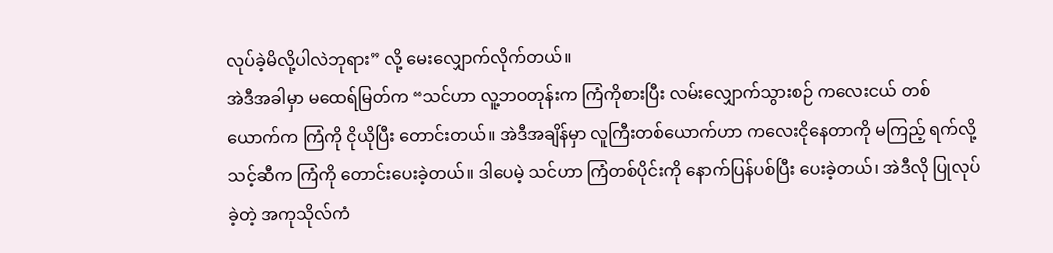လုပ်ခဲ့မိလို့ပါလဲဘုရား” လို့ မေးလျှောက်လိုက်တယ်။
အဲဒီအခါမှာ မထေရ်မြတ်က “သင်ဟာ လူ့ဘဝတုန်းက ကြံကိုစားပြီး လမ်းလျှောက်သွားစဉ် ကလေးငယ် တစ်ယောက်က ကြံကို ငိုယိုပြီး တောင်းတယ်။ အဲဒီအချိန်မှာ လူကြီးတစ်ယောက်ဟာ ကလေးငိုနေတာကို မကြည့် ရက်လို့ သင့်ဆီက ကြံကို တောင်းပေးခဲ့တယ်။ ဒါပေမဲ့ သင်ဟာ ကြံတစ်ပိုင်းကို နောက်ပြန်ပစ်ပြီး ပေးခဲ့တယ်၊ အဲဒီလို ပြုလုပ်ခဲ့တဲ့ အကုသိုလ်ကံ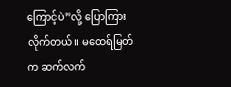ကြောင့်ပဲ”လို့ ပြောကြားလိုက်တယ်။ မထေရ်မြတ်က ဆက်လက်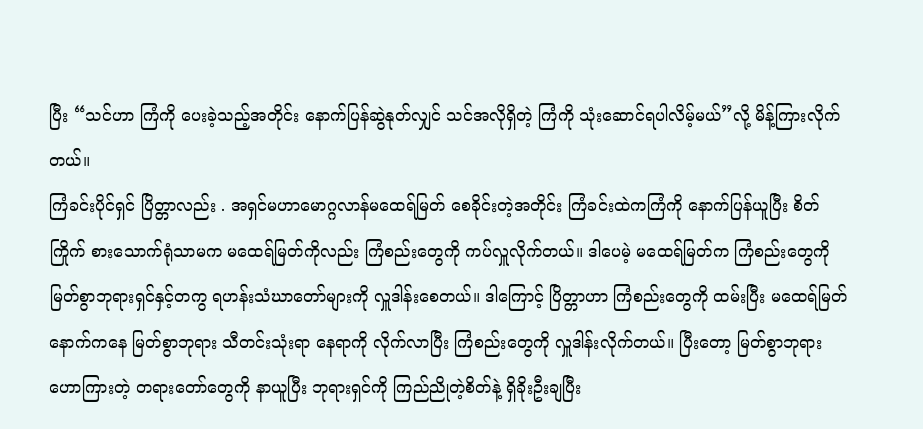ပြီး “သင်ဟာ ကြံကို ပေးခဲ့သည့်အတိုင်း နောက်ပြန်ဆွဲနုတ်လျှင် သင်အလိုရှိတဲ့ ကြံကို သုံးဆောင်ရပါလိမ့်မယ်”လို့ မိန့်ကြားလိုက်တယ်။
ကြံခင်းပိုင်ရှင် ပြိတ္တာလည်း . အရှင်မဟာမောဂ္ဂလာန်မထေရ်မြတ် စေခိုင်းတဲ့အတိုင်း ကြံခင်းထဲကကြံကို နောက်ပြန်ယူပြီး စိတ်ကြိုက် စားသောက်ရုံသာမက မထေရ်မြတ်ကိုလည်း ကြံစည်းတွေကို ကပ်လှူလိုက်တယ်။ ဒါပေမဲ့ မထေရ်မြတ်က ကြံစည်းတွေကို မြတ်စွာဘုရားရှင်နှင့်တကွ ရဟန်းသံဃာတော်များကို လှူဒါန်းစေတယ်။ ဒါကြောင့် ပြိတ္တာဟာ ကြံစည်းတွေကို ထမ်းပြီး မထေရ်မြတ်နောက်ကနေ မြတ်စွာဘုရား သီတင်းသုံးရာ နေရာကို လိုက်လာပြီး ကြံစည်းတွေကို လှူဒါန်းလိုက်တယ်။ ပြီးတော့ မြတ်စွာဘုရား ဟောကြားတဲ့ တရားတော်တွေကို နာယူပြီး ဘုရားရှင်ကို ကြည်ညိုတဲ့စိတ်နဲ့ ရှိခိုးဦးချပြီး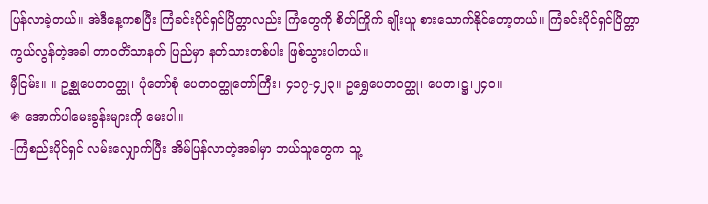ပြန်လာခဲ့တယ်။ အဲဒီနေ့ကစပြီး ကြံခင်းပိုင်ရှင်ပြိတ္တာလည်း ကြံတွေကို စိတ်ကြိုက် ချိုးယူ စားသောက်နိုင်တော့တယ်။ ကြံခင်းပိုင်ရှင်ပြိတ္တာ ကွယ်လွန်တဲ့အခါ တာဝတိံသာနတ် ပြည်မှာ နတ်သားတစ်ပါး ဖြစ်သွားပါတယ်။
မှီငြမ်း။ ။ ဥစ္ဆုပေတဝတ္ထု၊ ပုံတော်စုံ ပေတဝတ္ထုတော်ကြီး၊ ၄၁၇-၄၂၃။ ဥရွှေပေတဝတ္ထု၊ ပေတ၊ဋ္ဌ၊၂၄၀။
֍ အောက်ပါမေးခွန်းများကို မေးပါ။
-ကြံစည်းပိုင်ရှင် လမ်းလျှောက်ပြီး အိမ်ပြန်လာတဲ့အခါမှာ ဘယ်သူတွေက သူ့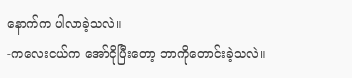နောက်က ပါလာခဲ့သလဲ။
-ကလေးငယ်က အော်ငိုပြီးတော့ ဘာကိုတောင်းခဲ့သလဲ။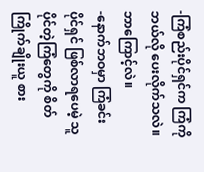-ကြံစည်းပိုင်ရှင်က ကြံကို ဘယ်လို ပေးလိုက်သလဲ။ ဘာကြောင့်လဲ။
-နောက်ဘဝမှာ ကြံခင်းပိုင်ရှင် ဖြစ်လာရပေမဲ့ သူပိုင်တဲ့ကြံတွေကို စိတ်ကြိုက်ချိုးယူ စား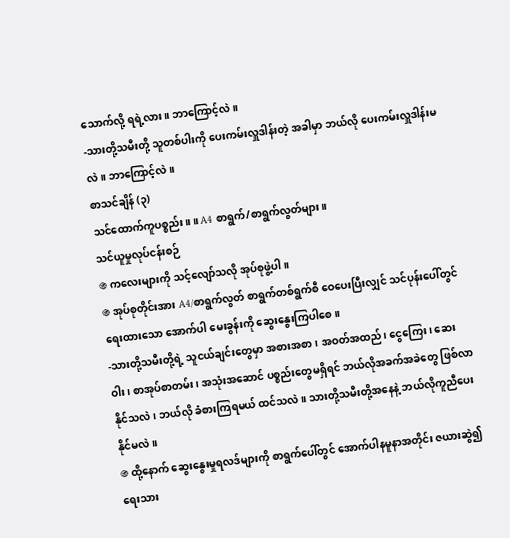သောက်လို့ ရရဲ့လား။ ဘာကြောင့်လဲ။
-သားတို့သမီးတို့ သူတစ်ပါးကို ပေးကမ်းလှူဒါန်းတဲ့ အခါမှာ ဘယ်လို ပေးကမ်းလှူဒါန်းမလဲ။ ဘာကြောင့်လဲ။
စာသင်ချိန် (၃)
သင်ထောက်ကူပစ္စည်း။ ။ A4 စာရွက်/စာရွက်လွတ်များ။
သင်ယူမှုလုပ်ငန်းစဉ်
֍ ကလေးများကို သင့်လျော်သလို အုပ်စုဖွဲ့ပါ။
֍ အုပ်စုတိုင်းအား A4/စာရွက်လွတ် စာရွက်တစ်ရွက်စီ ဝေပေးပြီးလျှင် သင်ပုန်းပေါ်တွင် ရေးထားသော အောက်ပါ မေးခွန်းကို ဆွေးနွေးကြပါစေ။
-သားတို့သမီးတို့ရဲ့ သူငယ်ချင်းတွေမှာ အစားအစာ၊ အဝတ်အထည်၊ ငွေကြေး၊ ဆေးဝါး၊ စာအုပ်စာတမ်း၊ အသုံးအဆောင် ပစ္စည်းတွေမရှိရင် ဘယ်လိုအခက်အခဲတွေ ဖြစ်လာနိုင်သလဲ၊ ဘယ်လို ခံစားကြရမယ် ထင်သလဲ။ သားတို့သမီးတို့အနေနဲ့ ဘယ်လိုကူညီပေးနိုင်မလဲ။
֍ ထို့နောက် ဆွေးနွေးမှုရလဒ်များကို စာရွက်ပေါ်တွင် အောက်ပါနမူနာအတိုင်း ဇယားဆွဲ၍ ရေးသား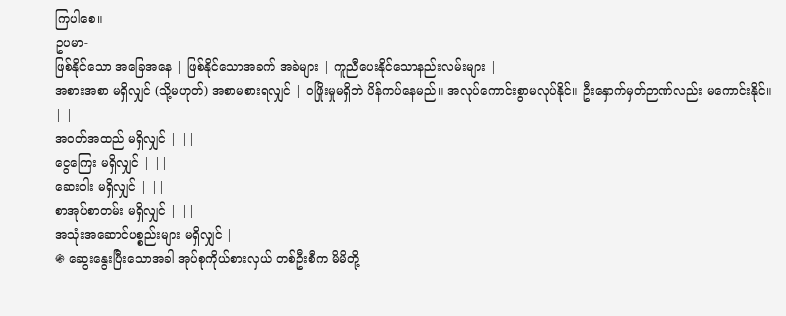ကြပါစေ။
ဥပမာ-
ဖြစ်နိုင်သော အခြေအနေ | ဖြစ်နိုင်သောအခက် အခဲများ | ကူညီပေးနိုင်သောနည်းလမ်းများ |
အစားအစာ မရှိလျှင် (သို့မဟုတ်) အစာမစားရလျှင် | ဝဖြိုးမှုမရှိဘဲ ပိန်ကပ်နေမည်။ အလုပ်ကောင်းစွာမလုပ်နိုင်။ ဦးနှောက်မှတ်ဉာဏ်လည်း မကောင်းနိုင်။ | |
အဝတ်အထည် မရှိလျှင် | ||
ငွေကြေး မရှိလျှင် | ||
ဆေးဝါး မရှိလျှင် | ||
စာအုပ်စာတမ်း မရှိလျှင် | ||
အသုံးအဆောင်ပစ္စည်းများ မရှိလျှင် |
֍ ဆွေးနွေးပြီးသောအခါ အုပ်စုကိုယ်စားလှယ် တစ်ဦးစီက မိမိတို့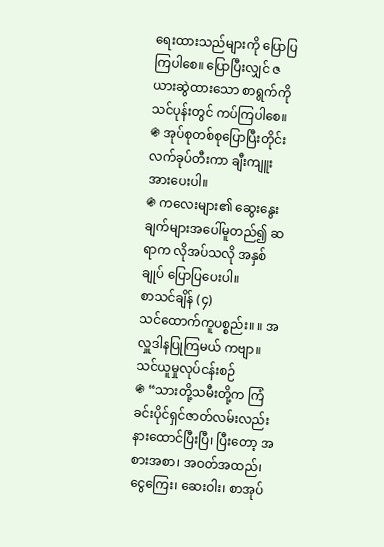ရေးထားသည်များကို ပြောပြကြပါစေ။ ပြောပြီးလျှင် ဇယားဆွဲထားသော စာရွက်ကို သင်ပုန်းတွင် ကပ်ကြပါစေ။
֍ အုပ်စုတစ်စုပြောပြီးတိုင်း လက်ခုပ်တီးကာ ချီးကျူးအားပေးပါ။
֍ ကလေးများ၏ ဆွေးနွေးချက်များအပေါ်မူတည်၍ ဆရာက လိုအပ်သလို အနှစ်ချုပ် ပြောပြပေးပါ။
စာသင်ချိန် (၄)
သင်ထောက်ကူပစ္စည်း။ ။ အလှူဒါနပြုကြမယ် ကဗျာ။
သင်ယူမှုလုပ်ငန်းစဉ်
֍ “သားတို့သမီးတို့က ကြံခင်းပိုင်ရှင်ဇာတ်လမ်းလည်း နားထောင်ပြီးပြီ၊ ပြီးတော့ အစားအစာ၊ အဝတ်အထည်၊ ငွေကြေး၊ ဆေးဝါး၊ စာအုပ်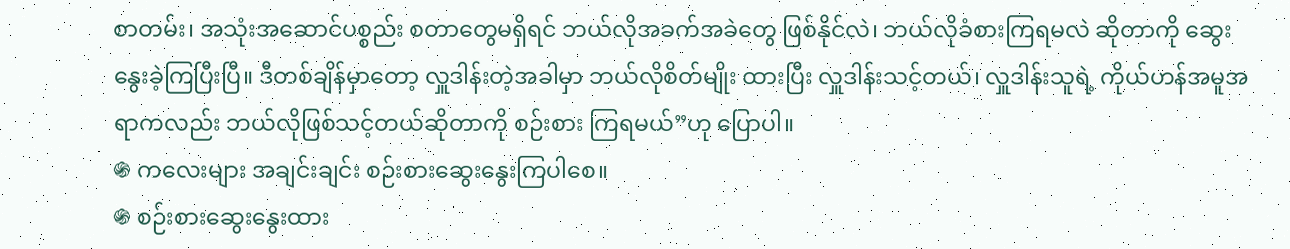စာတမ်း၊ အသုံးအဆောင်ပစ္စည်း စတာတွေမရှိရင် ဘယ်လိုအခက်အခဲတွေ ဖြစ်နိုင်လဲ၊ ဘယ်လိုခံစားကြရမလဲ ဆိုတာကို ဆွေးနွေးခဲ့ကြပြီးပြီ။ ဒီတစ်ချိန်မှာတော့ လှူဒါန်းတဲ့အခါမှာ ဘယ်လိုစိတ်မျိုး ထားပြီး လှူဒါန်းသင့်တယ်၊ လှူဒါန်းသူရဲ့ ကိုယ်ဟန်အမူအရာကလည်း ဘယ်လိုဖြစ်သင့်တယ်ဆိုတာကို စဉ်းစား ကြရမယ်”ဟု ပြောပါ။
֍ ကလေးများ အချင်းချင်း စဉ်းစားဆွေးနွေးကြပါစေ။
֍ စဉ်းစားဆွေးနွေးထား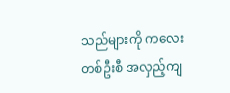သည်များကို ကလေးတစ်ဦးစီ အလှည့်ကျ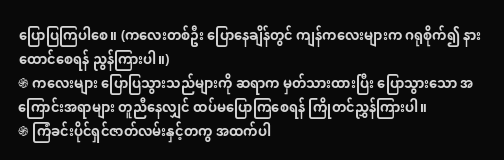ပြောပြကြပါစေ။ (ကလေးတစ်ဦး ပြောနေချိန်တွင် ကျန်ကလေးများက ဂရုစိုက်၍ နားထောင်စေရန် ညွန်ကြားပါ။)
֍ ကလေးများ ပြောပြသွားသည်များကို ဆရာက မှတ်သားထားပြီး ပြောသွားသော အကြောင်းအရာများ တူညီနေလျှင် ထပ်မပြောကြစေရန် ကြိုတင်ညွှန်ကြားပါ။
֍ ကြံခင်းပိုင်ရှင်ဇာတ်လမ်းနှင့်တကွ အထက်ပါ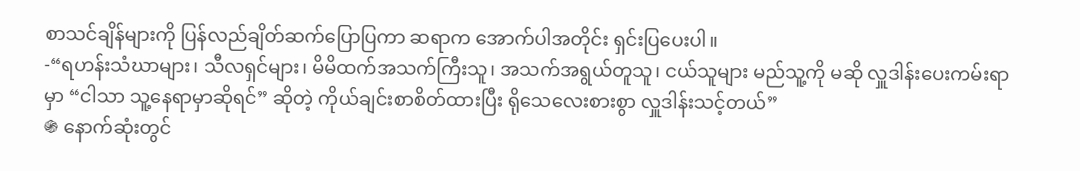စာသင်ချိန်များကို ပြန်လည်ချိတ်ဆက်ပြောပြကာ ဆရာက အောက်ပါအတိုင်း ရှင်းပြပေးပါ။
-“ရဟန်းသံဃာများ၊ သီလရှင်များ၊ မိမိထက်အသက်ကြီးသူ၊ အသက်အရွယ်တူသူ၊ ငယ်သူများ မည်သူ့ကို မဆို လှူဒါန်းပေးကမ်းရာမှာ “ငါသာ သူ့နေရာမှာဆိုရင်” ဆိုတဲ့ ကိုယ်ချင်းစာစိတ်ထားပြီး ရိုသေလေးစားစွာ လှူဒါန်းသင့်တယ်”
֍ နောက်ဆုံးတွင်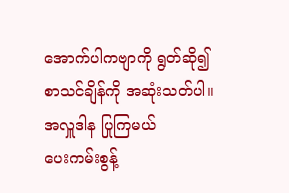အောက်ပါကဗျာကို ရွတ်ဆို၍ စာသင်ချိန်ကို အဆုံးသတ်ပါ။
အလှူဒါန ပြုကြမယ်
ပေးကမ်းစွန့်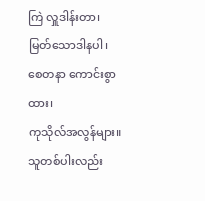ကြဲ လှူဒါန်းတာ၊
မြတ်သောဒါနပါ၊
စေတနာ ကောင်းစွာထား၊
ကုသိုလ်အလွန်များ။
သူတစ်ပါးလည်း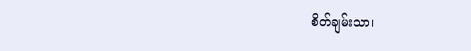စိတ်ချမ်းသာ၊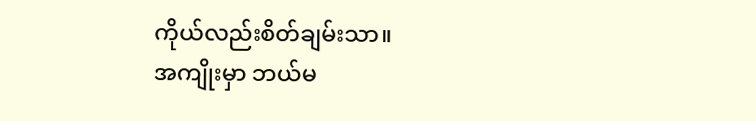ကိုယ်လည်းစိတ်ချမ်းသာ။
အကျိုးမှာ ဘယ်မ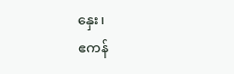နှေး၊
ဧကန်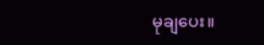မုချပေး။